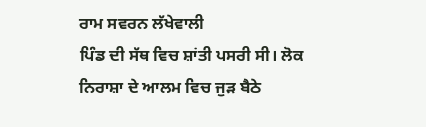ਰਾਮ ਸਵਰਨ ਲੱਖੇਵਾਲੀ
ਪਿੰਡ ਦੀ ਸੱਥ ਵਿਚ ਸ਼ਾਂਤੀ ਪਸਰੀ ਸੀ। ਲੋਕ ਨਿਰਾਸ਼ਾ ਦੇ ਆਲਮ ਵਿਚ ਜੁੜ ਬੈਠੇ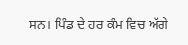ਸਨ। ਪਿੰਡ ਦੇ ਹਰ ਕੰਮ ਵਿਚ ਅੱਗੇ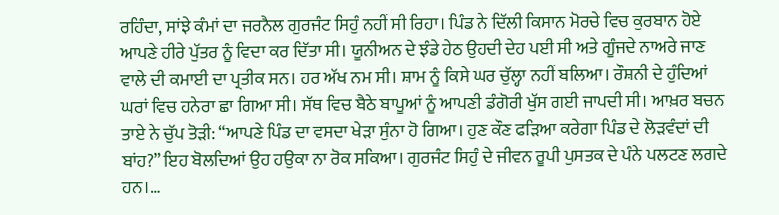ਰਹਿੰਦਾ, ਸਾਂਝੇ ਕੰਮਾਂ ਦਾ ਜਰਨੈਲ ਗੁਰਜੰਟ ਸਿਹੁੰ ਨਹੀਂ ਸੀ ਰਿਹਾ। ਪਿੰਡ ਨੇ ਦਿੱਲੀ ਕਿਸਾਨ ਮੋਰਚੇ ਵਿਚ ਕੁਰਬਾਨ ਹੋਏ ਆਪਣੇ ਹੀਰੇ ਪੁੱਤਰ ਨੂੰ ਵਿਦਾ ਕਰ ਦਿੱਤਾ ਸੀ। ਯੂਨੀਅਨ ਦੇ ਝੰਡੇ ਹੇਠ ਉਹਦੀ ਦੇਹ ਪਈ ਸੀ ਅਤੇ ਗੂੰਜਦੇ ਨਾਅਰੇ ਜਾਣ ਵਾਲੇ ਦੀ ਕਮਾਈ ਦਾ ਪ੍ਰਤੀਕ ਸਨ। ਹਰ ਅੱਖ ਨਮ ਸੀ। ਸ਼ਾਮ ਨੂੰ ਕਿਸੇ ਘਰ ਚੁੱਲ੍ਹਾ ਨਹੀਂ ਬਲਿਆ। ਰੌਸ਼ਨੀ ਦੇ ਹੁੰਦਿਆਂ ਘਰਾਂ ਵਿਚ ਹਨੇਰਾ ਛਾ ਗਿਆ ਸੀ। ਸੱਥ ਵਿਚ ਬੈਠੇ ਬਾਪੂਆਂ ਨੂੰ ਆਪਣੀ ਡੰਗੋਰੀ ਖੁੱਸ ਗਈ ਜਾਪਦੀ ਸੀ। ਆਖ਼ਰ ਬਚਨ ਤਾਏ ਨੇ ਚੁੱਪ ਤੋੜੀ: “ਆਪਣੇ ਪਿੰਡ ਦਾ ਵਸਦਾ ਖੇੜਾ ਸੁੰਨਾ ਹੋ ਗਿਆ। ਹੁਣ ਕੌਣ ਫੜਿਆ ਕਰੇਗਾ ਪਿੰਡ ਦੇ ਲੋੜਵੰਦਾਂ ਦੀ ਬਾਂਹ?” ਇਹ ਬੋਲਦਿਆਂ ਉਹ ਹਉਕਾ ਨਾ ਰੋਕ ਸਕਿਆ। ਗੁਰਜੰਟ ਸਿਹੁੰ ਦੇ ਜੀਵਨ ਰੂਪੀ ਪੁਸਤਕ ਦੇ ਪੰਨੇ ਪਲਟਣ ਲਗਦੇ ਹਨ।…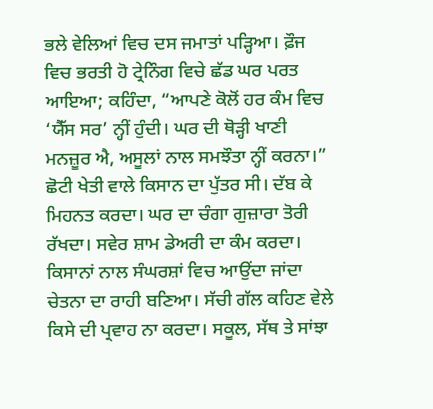ਭਲੇ ਵੇਲਿਆਂ ਵਿਚ ਦਸ ਜਮਾਤਾਂ ਪੜ੍ਹਿਆ। ਫ਼ੌਜ ਵਿਚ ਭਰਤੀ ਹੋ ਟ੍ਰੇਨਿੰਗ ਵਿਚੇ ਛੱਡ ਘਰ ਪਰਤ ਆਇਆ; ਕਹਿੰਦਾ, “ਆਪਣੇ ਕੋਲੋਂ ਹਰ ਕੰਮ ਵਿਚ ‘ਯੈੱਸ ਸਰ’ ਨ੍ਹੀਂ ਹੁੰਦੀ। ਘਰ ਦੀ ਥੋੜ੍ਹੀ ਖਾਣੀ ਮਨਜ਼ੂਰ ਐ, ਅਸੂਲਾਂ ਨਾਲ ਸਮਝੌਤਾ ਨ੍ਹੀਂ ਕਰਨਾ।” ਛੋਟੀ ਖੇਤੀ ਵਾਲੇ ਕਿਸਾਨ ਦਾ ਪੁੱਤਰ ਸੀ। ਦੱਬ ਕੇ ਮਿਹਨਤ ਕਰਦਾ। ਘਰ ਦਾ ਚੰਗਾ ਗੁਜ਼ਾਰਾ ਤੋਰੀ ਰੱਖਦਾ। ਸਵੇਰ ਸ਼ਾਮ ਡੇਅਰੀ ਦਾ ਕੰਮ ਕਰਦਾ। ਕਿਸਾਨਾਂ ਨਾਲ ਸੰਘਰਸ਼ਾਂ ਵਿਚ ਆਉਂਦਾ ਜਾਂਦਾ ਚੇਤਨਾ ਦਾ ਰਾਹੀ ਬਣਿਆ। ਸੱਚੀ ਗੱਲ ਕਹਿਣ ਵੇਲੇ ਕਿਸੇ ਦੀ ਪ੍ਰਵਾਹ ਨਾ ਕਰਦਾ। ਸਕੂਲ, ਸੱਥ ਤੇ ਸਾਂਝਾ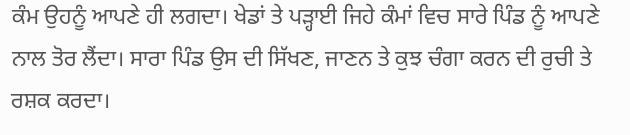ਕੰਮ ਉਹਨੂੰ ਆਪਣੇ ਹੀ ਲਗਦਾ। ਖੇਡਾਂ ਤੇ ਪੜ੍ਹਾਈ ਜਿਹੇ ਕੰਮਾਂ ਵਿਚ ਸਾਰੇ ਪਿੰਡ ਨੂੰ ਆਪਣੇ ਨਾਲ ਤੋਰ ਲੈਂਦਾ। ਸਾਰਾ ਪਿੰਡ ਉਸ ਦੀ ਸਿੱਖਣ, ਜਾਣਨ ਤੇ ਕੁਝ ਚੰਗਾ ਕਰਨ ਦੀ ਰੁਚੀ ਤੇ ਰਸ਼ਕ ਕਰਦਾ।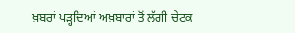ਖ਼ਬਰਾਂ ਪੜ੍ਹਦਿਆਂ ਅਖ਼ਬਾਰਾਂ ਤੋਂ ਲੱਗੀ ਚੇਟਕ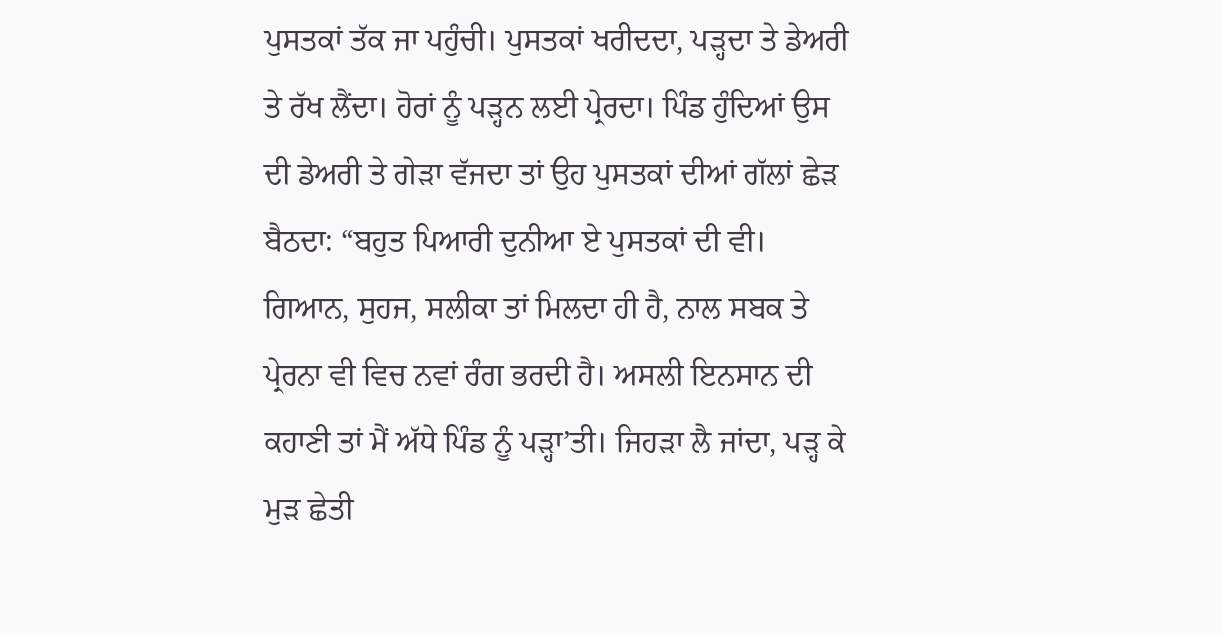ਪੁਸਤਕਾਂ ਤੱਕ ਜਾ ਪਹੁੰਚੀ। ਪੁਸਤਕਾਂ ਖਰੀਦਦਾ, ਪੜ੍ਹਦਾ ਤੇ ਡੇਅਰੀ ਤੇ ਰੱਖ ਲੈਂਦਾ। ਹੋਰਾਂ ਨੂੰ ਪੜ੍ਹਨ ਲਈ ਪ੍ਰੇਰਦਾ। ਪਿੰਡ ਹੁੰਦਿਆਂ ਉਸ ਦੀ ਡੇਅਰੀ ਤੇ ਗੇੜਾ ਵੱਜਦਾ ਤਾਂ ਉਹ ਪੁਸਤਕਾਂ ਦੀਆਂ ਗੱਲਾਂ ਛੇੜ ਬੈਠਦਾ: “ਬਹੁਤ ਪਿਆਰੀ ਦੁਨੀਆ ਏ ਪੁਸਤਕਾਂ ਦੀ ਵੀ। ਗਿਆਨ, ਸੁਹਜ, ਸਲੀਕਾ ਤਾਂ ਮਿਲਦਾ ਹੀ ਹੈ, ਨਾਲ ਸਬਕ ਤੇ ਪ੍ਰੇਰਨਾ ਵੀ ਵਿਚ ਨਵਾਂ ਰੰਗ ਭਰਦੀ ਹੈ। ਅਸਲੀ ਇਨਸਾਨ ਦੀ ਕਹਾਣੀ ਤਾਂ ਮੈਂ ਅੱਧੇ ਪਿੰਡ ਨੂੰ ਪੜ੍ਹਾ’ਤੀ। ਜਿਹੜਾ ਲੈ ਜਾਂਦਾ, ਪੜ੍ਹ ਕੇ ਮੁੜ ਛੇਤੀ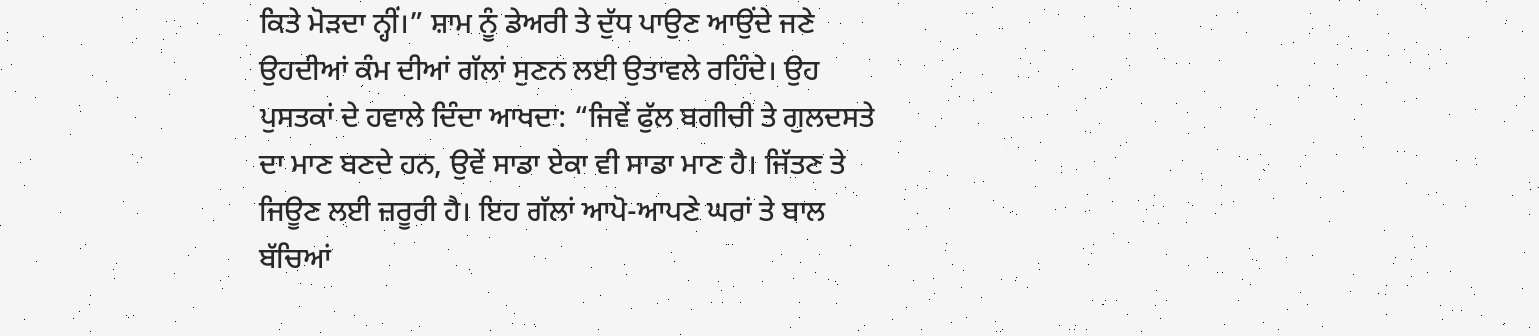ਕਿਤੇ ਮੋੜਦਾ ਨ੍ਹੀਂ।” ਸ਼ਾਮ ਨੂੰ ਡੇਅਰੀ ਤੇ ਦੁੱਧ ਪਾਉਣ ਆਉਂਦੇ ਜਣੇ ਉਹਦੀਆਂ ਕੰਮ ਦੀਆਂ ਗੱਲਾਂ ਸੁਣਨ ਲਈ ਉਤਾਵਲੇ ਰਹਿੰਦੇ। ਉਹ ਪੁਸਤਕਾਂ ਦੇ ਹਵਾਲੇ ਦਿੰਦਾ ਆਖਦਾ: “ਜਿਵੇਂ ਫੁੱਲ ਬਗੀਚੀ ਤੇ ਗੁਲਦਸਤੇ ਦਾ ਮਾਣ ਬਣਦੇ ਹਨ, ਉਵੇਂ ਸਾਡਾ ਏਕਾ ਵੀ ਸਾਡਾ ਮਾਣ ਹੈ। ਜਿੱਤਣ ਤੇ ਜਿਊਣ ਲਈ ਜ਼ਰੂਰੀ ਹੈ। ਇਹ ਗੱਲਾਂ ਆਪੋ-ਆਪਣੇ ਘਰਾਂ ਤੇ ਬਾਲ ਬੱਚਿਆਂ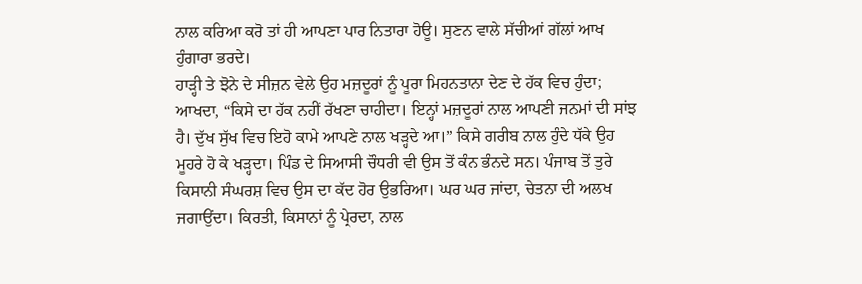ਨਾਲ ਕਰਿਆ ਕਰੋ ਤਾਂ ਹੀ ਆਪਣਾ ਪਾਰ ਨਿਤਾਰਾ ਹੋਊ। ਸੁਣਨ ਵਾਲੇ ਸੱਚੀਆਂ ਗੱਲਾਂ ਆਖ ਹੁੰਗਾਰਾ ਭਰਦੇ।
ਹਾੜ੍ਹੀ ਤੇ ਝੋਨੇ ਦੇ ਸੀਜ਼ਨ ਵੇਲੇ ਉਹ ਮਜ਼ਦੂਰਾਂ ਨੂੰ ਪੂਰਾ ਮਿਹਨਤਾਨਾ ਦੇਣ ਦੇ ਹੱਕ ਵਿਚ ਹੁੰਦਾ; ਆਖਦਾ, “ਕਿਸੇ ਦਾ ਹੱਕ ਨਹੀਂ ਰੱਖਣਾ ਚਾਹੀਦਾ। ਇਨ੍ਹਾਂ ਮਜ਼ਦੂਰਾਂ ਨਾਲ ਆਪਣੀ ਜਨਮਾਂ ਦੀ ਸਾਂਝ ਹੈ। ਦੁੱਖ ਸੁੱਖ ਵਿਚ ਇਹੋ ਕਾਮੇ ਆਪਣੇ ਨਾਲ ਖੜ੍ਹਦੇ ਆ।” ਕਿਸੇ ਗਰੀਬ ਨਾਲ ਹੁੰਦੇ ਧੱਕੇ ਉਹ ਮੂਹਰੇ ਹੋ ਕੇ ਖੜ੍ਹਦਾ। ਪਿੰਡ ਦੇ ਸਿਆਸੀ ਚੌਧਰੀ ਵੀ ਉਸ ਤੋਂ ਕੰਨ ਭੰਨਦੇ ਸਨ। ਪੰਜਾਬ ਤੋਂ ਤੁਰੇ ਕਿਸਾਨੀ ਸੰਘਰਸ਼ ਵਿਚ ਉਸ ਦਾ ਕੱਦ ਹੋਰ ਉਭਰਿਆ। ਘਰ ਘਰ ਜਾਂਦਾ, ਚੇਤਨਾ ਦੀ ਅਲਖ ਜਗਾਉਂਦਾ। ਕਿਰਤੀ, ਕਿਸਾਨਾਂ ਨੂੰ ਪ੍ਰੇਰਦਾ, ਨਾਲ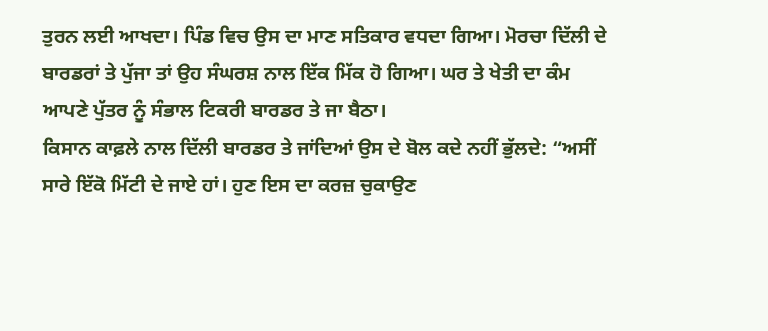ਤੁਰਨ ਲਈ ਆਖਦਾ। ਪਿੰਡ ਵਿਚ ਉਸ ਦਾ ਮਾਣ ਸਤਿਕਾਰ ਵਧਦਾ ਗਿਆ। ਮੋਰਚਾ ਦਿੱਲੀ ਦੇ ਬਾਰਡਰਾਂ ਤੇ ਪੁੱਜਾ ਤਾਂ ਉਹ ਸੰਘਰਸ਼ ਨਾਲ ਇੱਕ ਮਿੱਕ ਹੋ ਗਿਆ। ਘਰ ਤੇ ਖੇਤੀ ਦਾ ਕੰਮ ਆਪਣੇ ਪੁੱਤਰ ਨੂੰ ਸੰਭਾਲ ਟਿਕਰੀ ਬਾਰਡਰ ਤੇ ਜਾ ਬੈਠਾ।
ਕਿਸਾਨ ਕਾਫ਼ਲੇ ਨਾਲ ਦਿੱਲੀ ਬਾਰਡਰ ਤੇ ਜਾਂਦਿਆਂ ਉਸ ਦੇ ਬੋਲ ਕਦੇ ਨਹੀਂ ਭੁੱਲਦੇ: “ਅਸੀਂ ਸਾਰੇ ਇੱਕੋ ਮਿੱਟੀ ਦੇ ਜਾਏ ਹਾਂ। ਹੁਣ ਇਸ ਦਾ ਕਰਜ਼ ਚੁਕਾਉਣ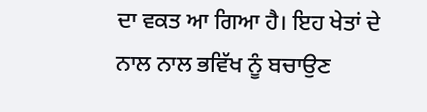ਦਾ ਵਕਤ ਆ ਗਿਆ ਹੈ। ਇਹ ਖੇਤਾਂ ਦੇ ਨਾਲ ਨਾਲ ਭਵਿੱਖ ਨੂੰ ਬਚਾਉਣ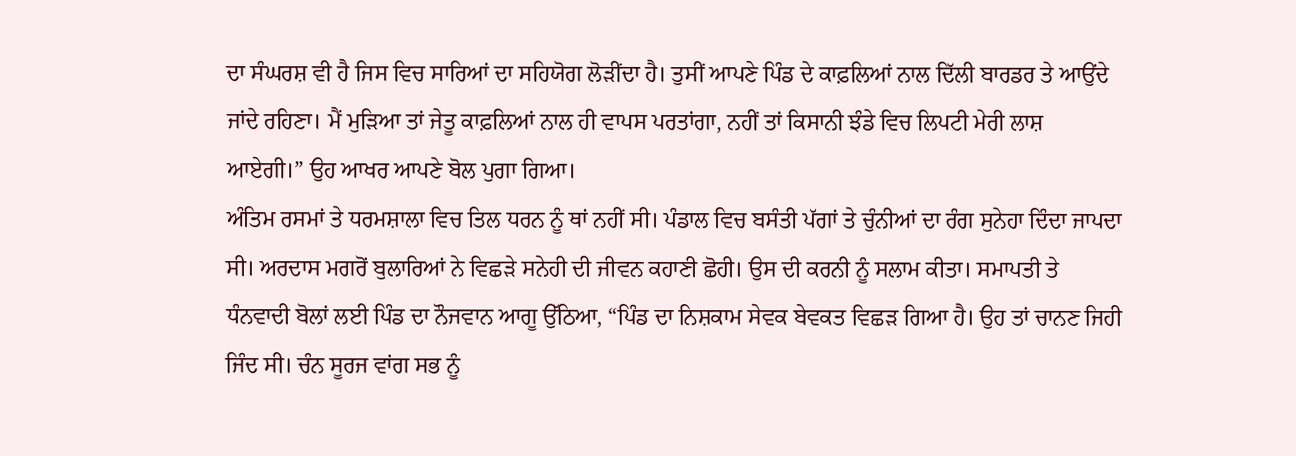ਦਾ ਸੰਘਰਸ਼ ਵੀ ਹੈ ਜਿਸ ਵਿਚ ਸਾਰਿਆਂ ਦਾ ਸਹਿਯੋਗ ਲੋੜੀਂਦਾ ਹੈ। ਤੁਸੀਂ ਆਪਣੇ ਪਿੰਡ ਦੇ ਕਾਫ਼ਲਿਆਂ ਨਾਲ ਦਿੱਲੀ ਬਾਰਡਰ ਤੇ ਆਉਂਦੇ ਜਾਂਦੇ ਰਹਿਣਾ। ਮੈਂ ਮੁੜਿਆ ਤਾਂ ਜੇਤੂ ਕਾਫ਼ਲਿਆਂ ਨਾਲ ਹੀ ਵਾਪਸ ਪਰਤਾਂਗਾ, ਨਹੀਂ ਤਾਂ ਕਿਸਾਨੀ ਝੰਡੇ ਵਿਚ ਲਿਪਟੀ ਮੇਰੀ ਲਾਸ਼ ਆਏਗੀ।” ਉਹ ਆਖਰ ਆਪਣੇ ਬੋਲ ਪੁਗਾ ਗਿਆ।
ਅੰਤਿਮ ਰਸਮਾਂ ਤੇ ਧਰਮਸ਼ਾਲਾ ਵਿਚ ਤਿਲ ਧਰਨ ਨੂੰ ਥਾਂ ਨਹੀਂ ਸੀ। ਪੰਡਾਲ ਵਿਚ ਬਸੰਤੀ ਪੱਗਾਂ ਤੇ ਚੁੰਨੀਆਂ ਦਾ ਰੰਗ ਸੁਨੇਹਾ ਦਿੰਦਾ ਜਾਪਦਾ ਸੀ। ਅਰਦਾਸ ਮਗਰੋਂ ਬੁਲਾਰਿਆਂ ਨੇ ਵਿਛੜੇ ਸਨੇਹੀ ਦੀ ਜੀਵਨ ਕਹਾਣੀ ਛੋਹੀ। ਉਸ ਦੀ ਕਰਨੀ ਨੂੰ ਸਲਾਮ ਕੀਤਾ। ਸਮਾਪਤੀ ਤੇ ਧੰਨਵਾਦੀ ਬੋਲਾਂ ਲਈ ਪਿੰਡ ਦਾ ਨੌਜਵਾਨ ਆਗੂ ਉੱਠਿਆ, “ਪਿੰਡ ਦਾ ਨਿਸ਼ਕਾਮ ਸੇਵਕ ਬੇਵਕਤ ਵਿਛੜ ਗਿਆ ਹੈ। ਉਹ ਤਾਂ ਚਾਨਣ ਜਿਹੀ ਜਿੰਦ ਸੀ। ਚੰਨ ਸੂਰਜ ਵਾਂਗ ਸਭ ਨੂੰ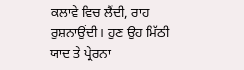ਕਲਾਵੇ ਵਿਚ ਲੈਂਦੀ, ਰਾਹ ਰੁਸ਼ਨਾਉਂਦੀ। ਹੁਣ ਉਹ ਮਿੱਠੀ ਯਾਦ ਤੇ ਪ੍ਰੇਰਨਾ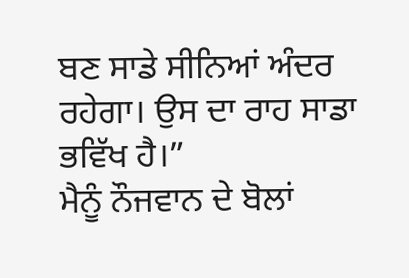ਬਣ ਸਾਡੇ ਸੀਨਿਆਂ ਅੰਦਰ ਰਹੇਗਾ। ਉਸ ਦਾ ਰਾਹ ਸਾਡਾ ਭਵਿੱਖ ਹੈ।”
ਮੈਨੂੰ ਨੌਜਵਾਨ ਦੇ ਬੋਲਾਂ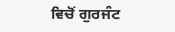ਵਿਚੋਂ ਗੁਰਜੰਟ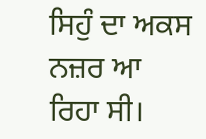ਸਿਹੁੰ ਦਾ ਅਕਸ ਨਜ਼ਰ ਆ ਰਿਹਾ ਸੀ।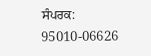ਸੰਪਰਕ: 95010-06626